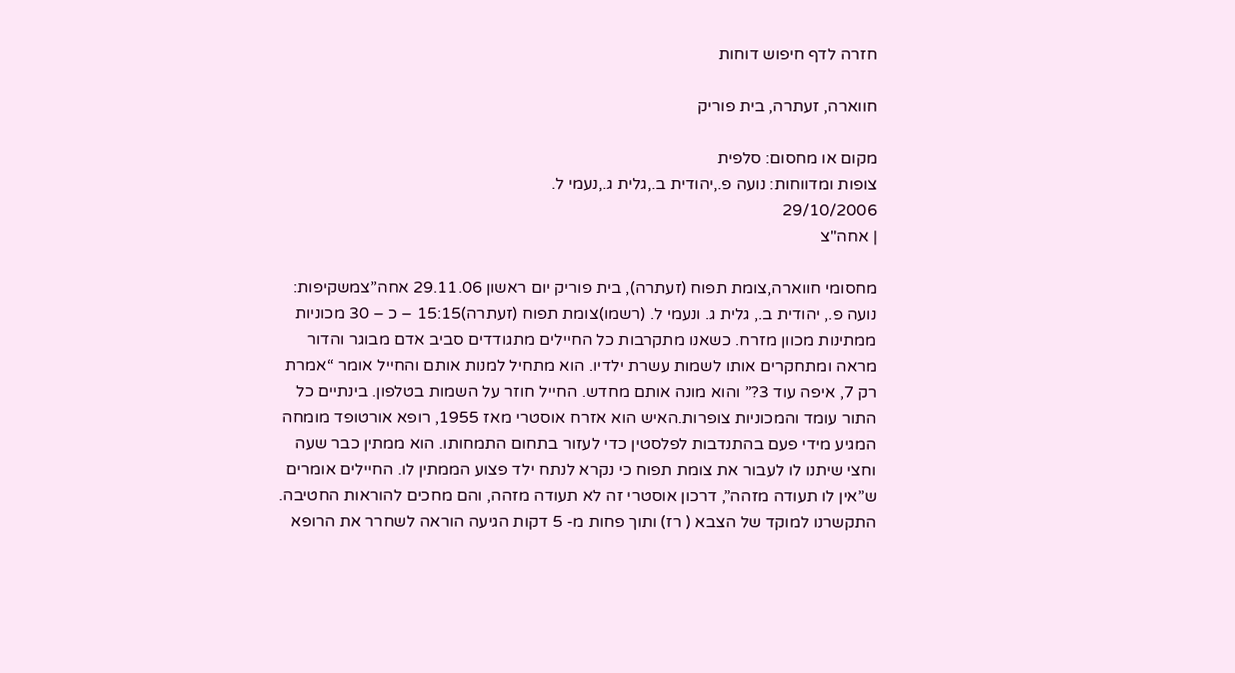חזרה לדף חיפוש דוחות

חווארה, זעתרה, בית פוריק

מקום או מחסום: סלפית
צופות ומדווחות: נועה פ.,יהודית ב.,גלית ג.,נעמי ל.
29/10/2006
| אחה"צ

מחסומי חווארה,צומת תפוח (זעתרה), בית פוריק יום ראשון 29.11.06 אחה”צמשקיפות: נועה פ., יהודית ב., גלית ג. ונעמי ל. (רשמו)צומת תפוח (זעתרה)15:15 – כ – 30 מכוניות ממתינות מכוון מזרח. כשאנו מתקרבות כל החיילים מתגודדים סביב אדם מבוגר והדור מראה ומתחקרים אותו לשמות עשרת ילדיו. הוא מתחיל למנות אותם והחייל אומר “אמרת רק 7, איפה עוד 3?” והוא מונה אותם מחדש. החייל חוזר על השמות בטלפון. בינתיים כל התור עומד והמכוניות צופרות.האיש הוא אזרח אוסטרי מאז 1955, רופא אורטופד מומחה המגיע מידי פעם בהתנדבות לפלסטין כדי לעזור בתחום התמחותו. הוא ממתין כבר שעה וחצי שיתנו לו לעבור את צומת תפוח כי נקרא לנתח ילד פצוע הממתין לו. החיילים אומרים ש”אין לו תעודה מזהה”, דרכון אוסטרי זה לא תעודה מזהה, והם מחכים להוראות החטיבה. התקשרנו למוקד של הצבא ( רז) ותוך פחות מ- 5 דקות הגיעה הוראה לשחרר את הרופא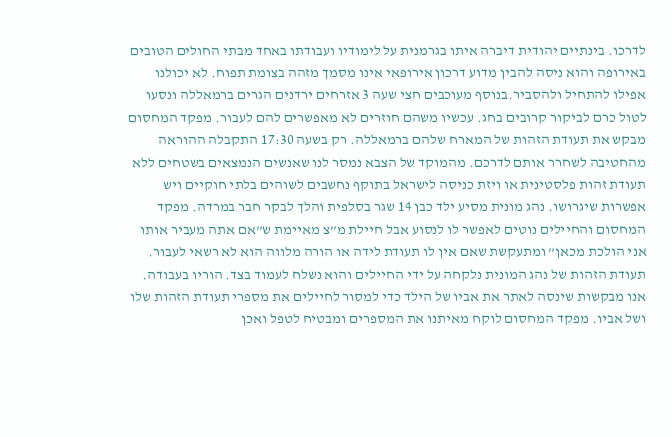לדרכו. בינתיים יהודית דיברה איתו בגרמנית על לימודיו ועבודתו באחד מבתי החולים הטובים באירופה והוא ניסה להבין מדוע דרכון אירופאי אינו מסמך מזהה בצומת תפוח. לא יכולנו אפילו להתחיל ולהסביר.בנוסף מעוכבים חצי שעה 3 אזרחים ירדנים הגרים ברמאללה ונסעו לטול כרם לביקור קרובים בחג. עכשיו משהם חוזרים לא מאפשרים להם לעבור. מפקד המחסום מבקש את תעודת הזהות של המארח שלהם ברמאללה. רק בשעה 17:30 התקבלה ההוראה מהחטיבה לשחרר אותם לדרכם. מהמוקד של הצבא נמסר לנו שאנשים הנמצאים בשטחים ללא תעודת זהות פלסטינית או ויזת כניסה לישראל בתוקף נחשבים לשוהים בלתי חוקיים ויש אפשרות שיגרושו. נהג מונית מסיע ילד כבן 14 שגר בסלפית והלך לבקר חבר במרדה. מפקד המחסום והחיילים נוטים לאפשר לו לנסוע אבל חיילת מ”צ מאיימת ש”אם אתה מעביר אותו אני הולכת מכאן” ומתעקשת שאם אין לו תעודת לידה או הורה מלווה הוא לא רשאי לעבור. תעודת הזהות של נהג המונית נלקחה על ידי החיילים והוא נשלח לעמוד בצד. הוריו בעבודה. אנו מבקשות שינסה לאתר את אביו של הילד כדי למסור לחיילים את מספרי תעודת הזהות שלו ושל אביו. מפקד המחסום לוקח מאיתנו את המספרים ומבטיח לטפל ואכן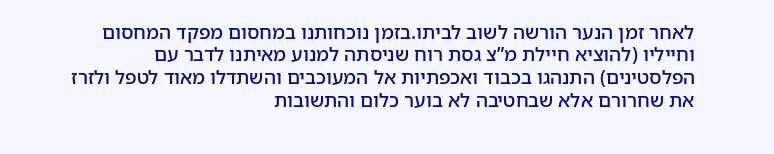לאחר זמן הנער הורשה לשוב לביתו.בזמן נוכחותנו במחסום מפקד המחסום וחייליו (להוציא חיילת מ”צ גסת רוח שניסתה למנוע מאיתנו לדבר עם הפלסטינים) התנהגו בכבוד ואכפתיות אל המעוכבים והשתדלו מאוד לטפל ולזרז את שחרורם אלא שבחטיבה לא בוער כלום והתשובות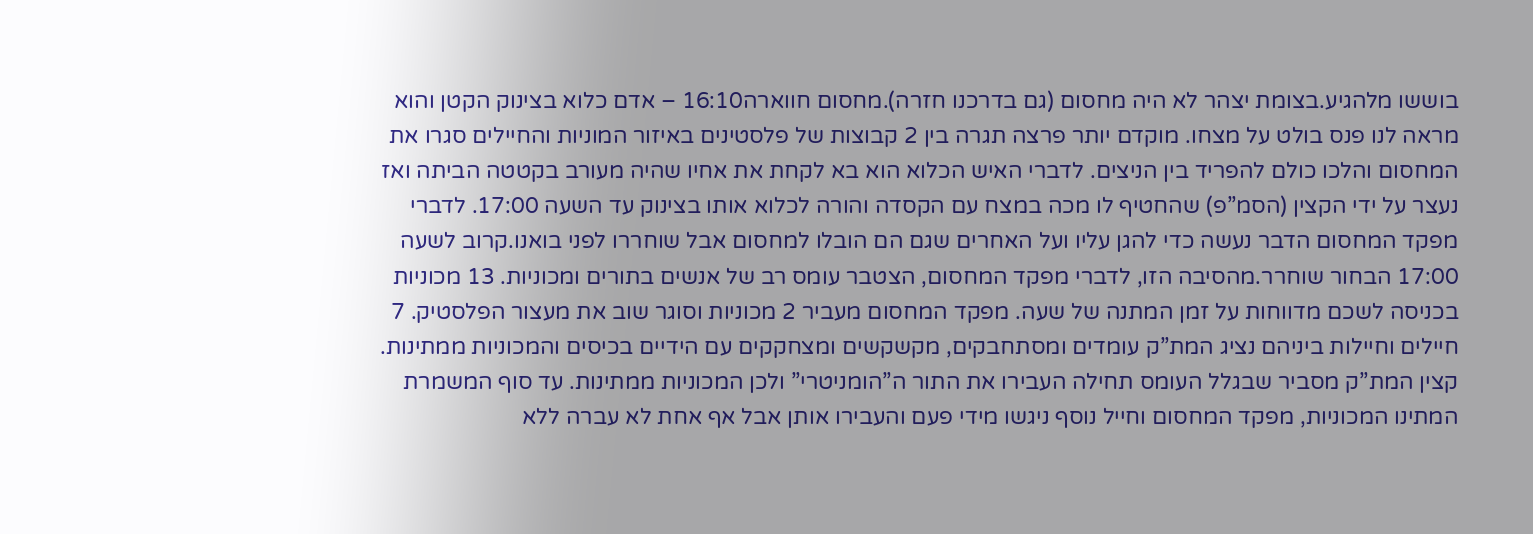בוששו מלהגיע.בצומת יצהר לא היה מחסום (גם בדרכנו חזרה).מחסום חווארה16:10 – אדם כלוא בצינוק הקטן והוא מראה לנו פנס בולט על מצחו. מוקדם יותר פרצה תגרה בין 2 קבוצות של פלסטינים באיזור המוניות והחיילים סגרו את המחסום והלכו כולם להפריד בין הניצים. לדברי האיש הכלוא הוא בא לקחת את אחיו שהיה מעורב בקטטה הביתה ואז נעצר על ידי הקצין (הסמ”פ) שהחטיף לו מכה במצח עם הקסדה והורה לכלוא אותו בצינוק עד השעה 17:00. לדברי מפקד המחסום הדבר נעשה כדי להגן עליו ועל האחרים שגם הם הובלו למחסום אבל שוחררו לפני בואנו.קרוב לשעה 17:00 הבחור שוחרר.מהסיבה הזו, לדברי מפקד המחסום, הצטבר עומס רב של אנשים בתורים ומכוניות. 13 מכוניות בכניסה לשכם מדווחות על זמן המתנה של שעה. מפקד המחסום מעביר 2 מכוניות וסוגר שוב את מעצור הפלסטיק. 7 חיילים וחיילות ביניהם נציג המת”ק עומדים ומסתחבקים, מקשקשים ומצחקקים עם הידיים בכיסים והמכוניות ממתינות. קצין המת”ק מסביר שבגלל העומס תחילה העבירו את התור ה”הומניטרי” ולכן המכוניות ממתינות. עד סוף המשמרת המתינו המכוניות, מפקד המחסום וחייל נוסף ניגשו מידי פעם והעבירו אותן אבל אף אחת לא עברה ללא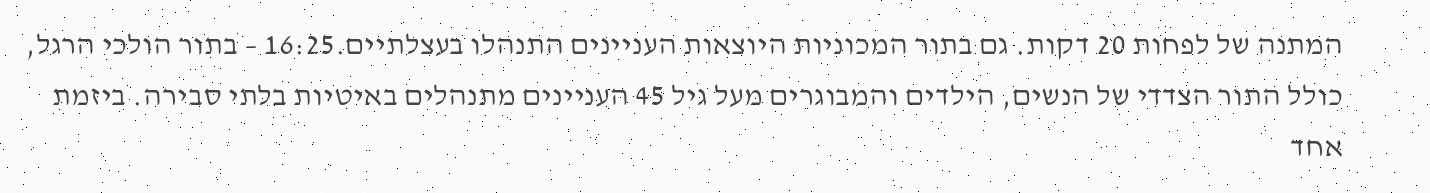המתנה של לפחות 20 דקות. גם בתור המכוניות היוצאות העניינים התנהלו בעצלתיים.16:25 – בתור הולכי הרגל, כולל התור הצדדי של הנשים, הילדים והמבוגרים מעל גיל 45 העניינים מתנהלים באיטיות בלתי סבירה. ביזמת אחד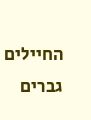החיילים גברים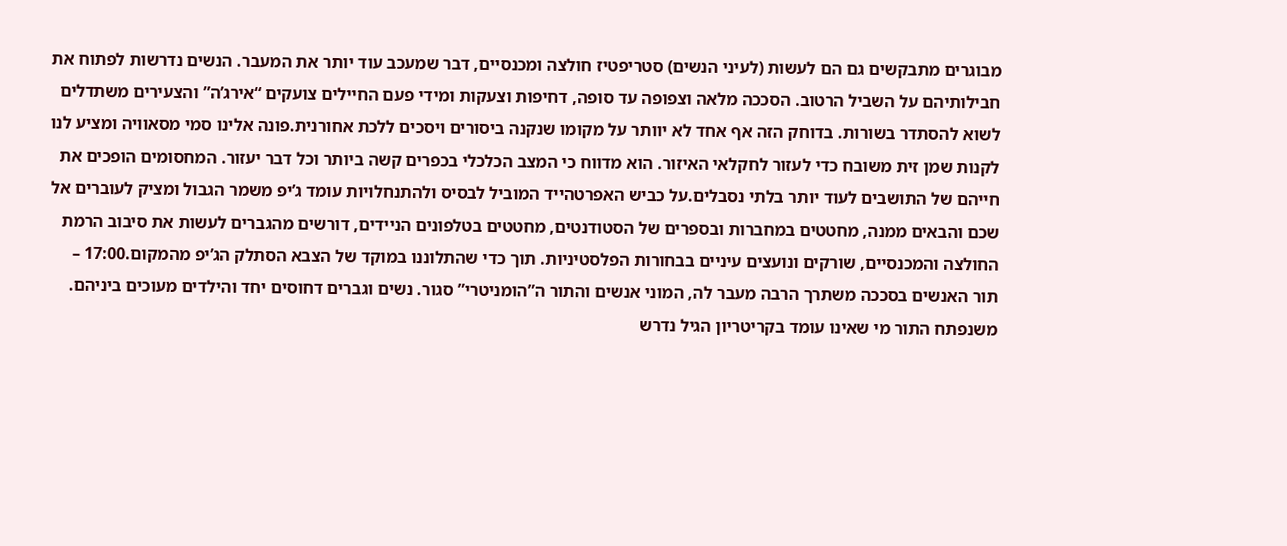מבוגרים מתבקשים גם הם לעשות (לעיני הנשים) סטריפטיז חולצה ומכנסיים, דבר שמעכב עוד יותר את המעבר. הנשים נדרשות לפתוח את חבילותיהם על השביל הרטוב. הסככה מלאה וצפופה עד סופה, דחיפות וצעקות ומידי פעם החיילים צועקים “אירג’ה” והצעירים משתדלים לשוא להסתדר בשורות. בדוחק הזה אף אחד לא יוותר על מקומו שנקנה ביסורים ויסכים ללכת אחורנית.פונה אלינו סמי מסאוויה ומציע לנו לקנות שמן זית משובח כדי לעזור לחקלאי האיזור. הוא מדווח כי המצב הכלכלי בכפרים קשה ביותר וכל דבר יעזור. המחסומים הופכים את חייהם של התושבים לעוד יותר בלתי נסבלים.על כביש האפרטהייד המוביל לבסיס ולהתנחלויות עומד ג’יפ משמר הגבול ומציק לעוברים אל שכם והבאים ממנה, מחטטים במחברות ובספרים של הסטודנטים, מחטטים בטלפונים הניידים, דורשים מהגברים לעשות את סיבוב הרמת החולצה והמכנסיים, שורקים ונועצים עיניים בבחורות הפלסטיניות. תוך כדי שהתלוננו במוקד של הצבא הסתלק הג’יפ מהמקום.17:00 – תור האנשים בסככה משתרך הרבה מעבר לה, המוני אנשים והתור ה”הומניטרי” סגור. נשים וגברים דחוסים יחד והילדים מעוכים ביניהם. משנפתח התור מי שאינו עומד בקריטריון הגיל נדרש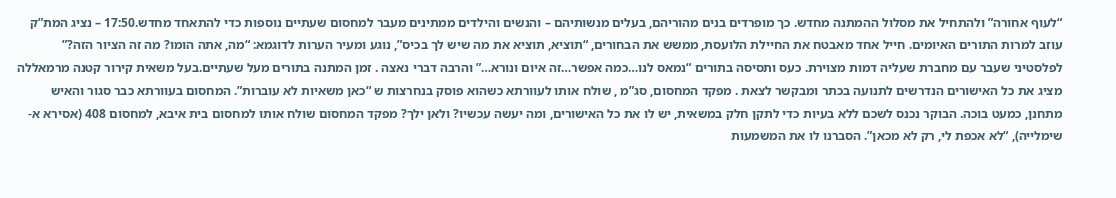“לעוף אחורה” ולהתחיל את מסלול ההמתנה מחדש. כך מופרדים בנים מהוריהם, בעלים מנשותיהם – והנשים והילדים ממתינים מעבר למחסום שעתיים נוספות כדי להתאחד מחדש.17:50 – נציג המת”ק עוזב למרות התורים האיומים. חייל אחד מאבטח את החיילת הלועסת, ממשש את הבחורים, “תוציא, תוציא את מה שיש לך בכיס”, נוגע ומעיר הערות לדוגמא: “מה, אתה הומו? מה זה הציור הזה?” לפלסטיני שעבר עם מחברת שעליה דמות מצוירת. כעס ותסיסה בתורים “נמאס לנו…כמה אפשר…זה איום ונורא…” והרבה דברי נאצה . זמן המתנה בתורים מעל שעתיים.בעל משאית קירור קטנה מרמאללה מציג את כל האישורים הנדרשים לתנועה בכתר ומבקשר לצאת . מפקד המחסום, סג”מ , שולח אותו לעוורתא כשהוא פוסק בנחרצות ש “כאן משאיות לא עוברות”. המחסום בעוורתא כבר סגור והאיש מתחנן, כמעט בוכה. הבוקר נכנס לשכם ללא בעיות כדי לתקן חלק במשאית, יש לו את כל האישורים, ומה יעשה עכשיו? ולאן ילך? מפקד המחסום שולח אותו למחסום בית איבא, למחסום 408 (אסירא א-שימלייה), “לא אכפת לי, רק לא מכאן”. הסברנו לו את המשמעות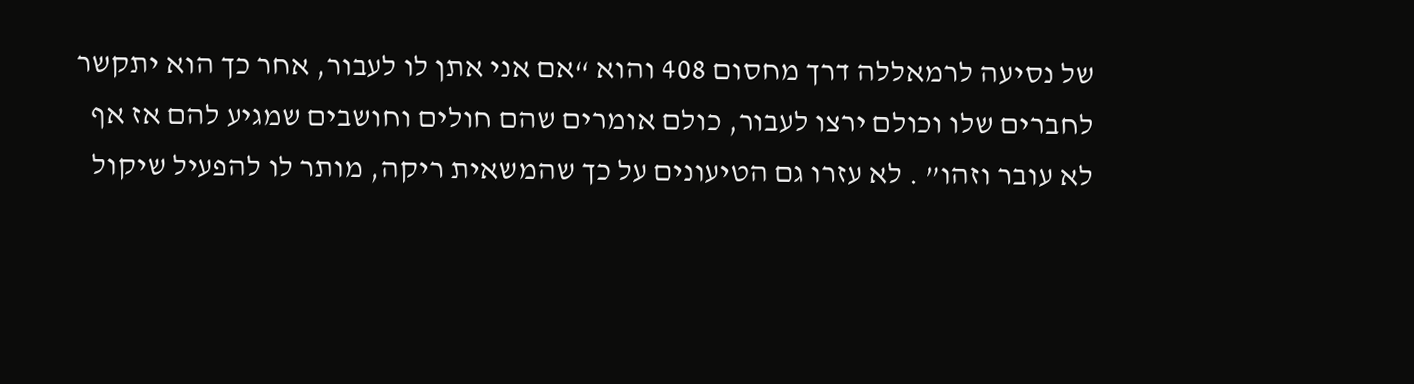של נסיעה לרמאללה דרך מחסום 408 והוא “אם אני אתן לו לעבור, אחר כך הוא יתקשר לחברים שלו וכולם ירצו לעבור, כולם אומרים שהם חולים וחושבים שמגיע להם אז אף לא עובר וזהו” . לא עזרו גם הטיעונים על כך שהמשאית ריקה, מותר לו להפעיל שיקול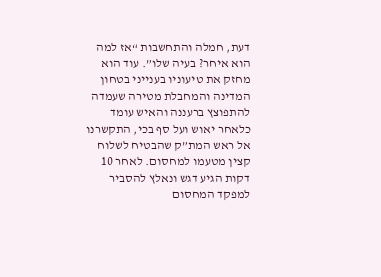דעת, חמלה והתחשבות “אז למה הוא איחר? בעיה שלו”. עוד הוא מחזק את טיעוניו בענייני בטחון המדינה והמחבלת מטירה שעמדה להתפוצץ ברעננה והאיש עומד כלאחר יאוש ועל סף בכי, התקשרנו אל ראש המת”ק שהבטיח לשלוח קצין מטעמו למחסום. לאחר 10 דקות הגיע דגש ונאלץ להסביר למפקד המחסום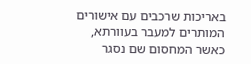באריכות שרכבים עם אישורים המותרים למעבר בעוורתא, כאשר המחסום שם נסגר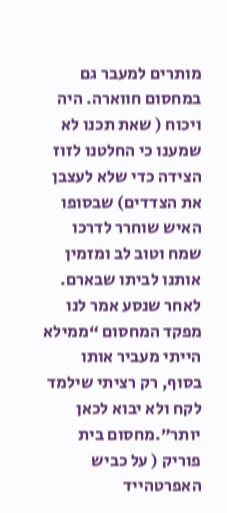מותרים למעבר גם במחסום חווארה. היה ויכוח ( שאת תכנו לא שמענו כי החלטנו לזוז הצידה כדי שלא לעצבן את הצדדים) שבסופו האיש שוחרר לדרכו שמח וטוב לב ומזמין אותנו לביתו שבארם. לאחר שנסע אמר לנו מפקד המחסום “ממילא הייתי מעביר אותו בסוף, רק רציתי שילמד לקח ולא יבוא לכאן יותר”.מחסום בית פוריק ( על כביש האפרטהייד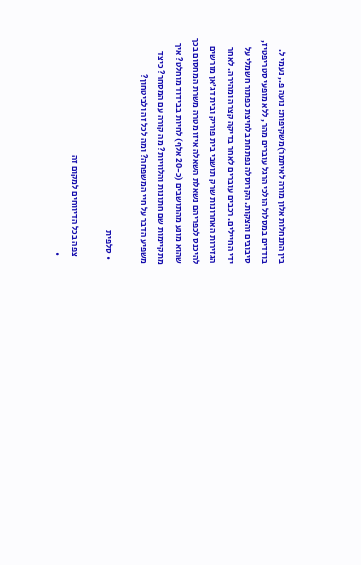בין התנחלות אלון מורה לאיתמר)משקיפות: נועה פ., נעמי ל. בודדים במסלול הולכי הרגל עוברים מהר, ללא מופעי סטריפטיז, סיבובים והצקות. הקרוסלה נפתחת בלחיצת כפתור חשמלי על ידי החיילים. רכבים עוברים לאחר בדיקה קצרה ומהירה. לאחר הגזירות האחרונות שרק תושבי בית פוריק ובית דג’אן מורשים להיכנס לכפריהם נשאלת השאלה איזו מטרה משרת המחסום בכך שהוא מונע מהתושבים (כ-20 אלף) לחיות בבידוד מוחלט? איך מתקיימות שם חתונות והלוויות? מה קורה עם המסחר? כיצד משפיע הדבר על חיי המשפחה? ומה לכל זה ולביטחון?

  • סלפית

    צפה בכל הדיווחים למקום זה
    •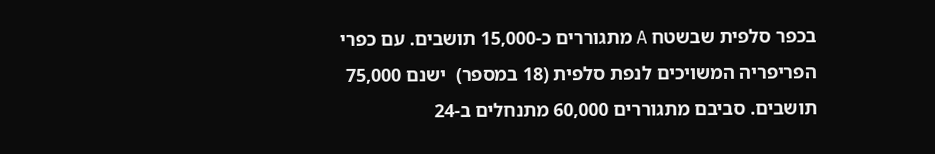בכפר סלפית שבשטח A מתגוררים כ-15,000 תושבים. עם כפרי הפריפריה המשויכים לנפת סלפית (18 במספר)  ישנם 75,000 תושבים. סביבם מתגוררים 60,000 מתנחלים ב-24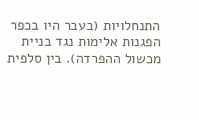התנחלויות (בעבר היו בכפר הפגנות אלימות נגד בניית מכשול ההפרדה). בין סלפית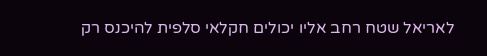לאריאל שטח רחב אליו יכולים חקלאי סלפית להיכנס רק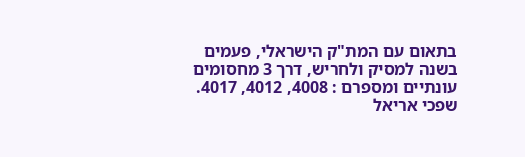בתאום עם המת"ק הישראלי, פעמים בשנה למסיק ולחריש, דרך 3 מחסומים עונתיים ומספרם : 4008, 4012, 4017. שפכי אריאל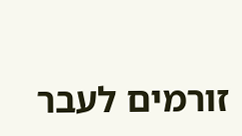זורמים לעבר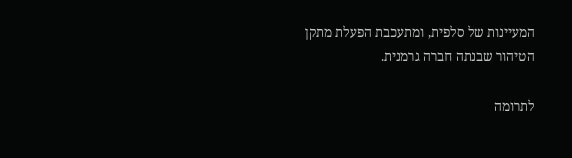המעיינות של סלפית, ומתעכבת הפעלת מתקן הטיהור שבנתה חברה גרמנית.

לתרומה